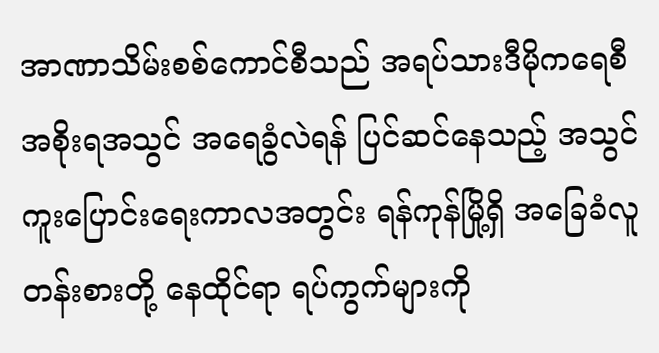အာဏာသိမ်းစစ်ကောင်စီသည် အရပ်သားဒီမိုကရေစီအစိုးရအသွင် အရေခွံလဲရန် ပြင်ဆင်နေသည့် အသွင်ကူးပြောင်းရေးကာလအတွင်း ရန်ကုန်မြို့ရှိ အခြေခံလူတန်းစားတို့ နေထိုင်ရာ ရပ်ကွက်များကို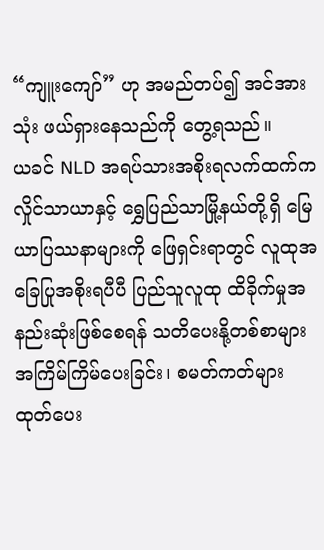“ကျူးကျော်” ဟု အမည်တပ်၍ အင်အားသုံး ဖယ်ရှားနေသည်ကို တွေ့ရသည်။
ယခင် NLD အရပ်သားအစိုးရလက်ထက်က လှိုင်သာယာနှင့် ရွှေပြည်သာမြို့နယ်တို့ရှိ မြေယာပြဿနာများကို ဖြေရှင်းရာတွင် လူထုအခြေပြုအစိုးရပီပီ ပြည်သူလူထု ထိခိုက်မှုအနည်းဆုံးဖြစ်စေရန် သတိပေးနို့တစ်စာများ အကြိမ်ကြိမ်ပေးခြင်း၊ စမတ်ကတ်များ ထုတ်ပေး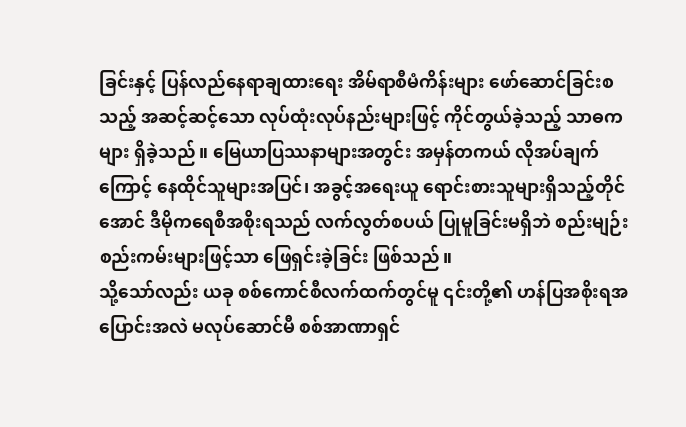ခြင်းနှင့် ပြန်လည်နေရာချထားရေး အိမ်ရာစီမံကိန်းများ ဖော်ဆောင်ခြင်းစသည့် အဆင့်ဆင့်သော လုပ်ထုံးလုပ်နည်းများဖြင့် ကိုင်တွယ်ခဲ့သည့် သာဓကများ ရှိခဲ့သည်။ မြေယာပြဿနာများအတွင်း အမှန်တကယ် လိုအပ်ချက်ကြောင့် နေထိုင်သူများအပြင်၊ အခွင့်အရေးယူ ရောင်းစားသူများရှိသည့်တိုင်အောင် ဒီမိုကရေစီအစိုးရသည် လက်လွတ်စပယ် ပြုမူခြင်းမရှိဘဲ စည်းမျဉ်းစည်းကမ်းများဖြင့်သာ ဖြေရှင်းခဲ့ခြင်း ဖြစ်သည်။
သို့သော်လည်း ယခု စစ်ကောင်စီလက်ထက်တွင်မူ ၎င်းတို့၏ ဟန်ပြအစိုးရအပြောင်းအလဲ မလုပ်ဆောင်မီ စစ်အာဏာရှင်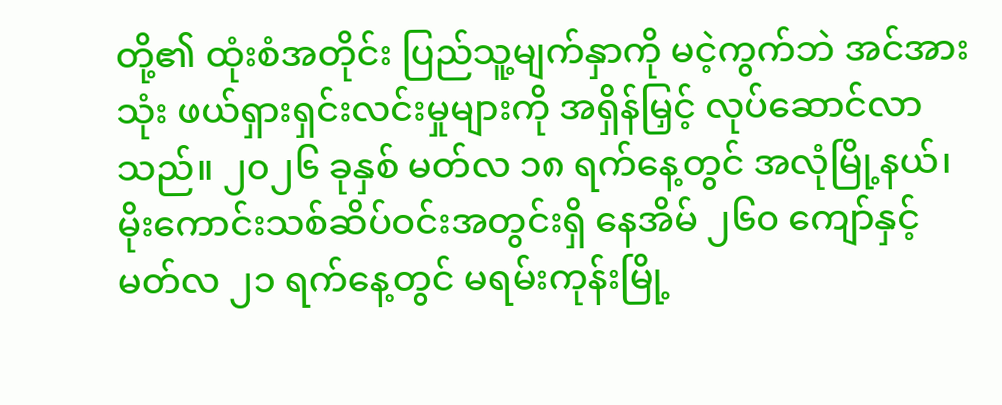တို့၏ ထုံးစံအတိုင်း ပြည်သူ့မျက်နှာကို မငဲ့ကွက်ဘဲ အင်အားသုံး ဖယ်ရှားရှင်းလင်းမှုများကို အရှိန်မြှင့် လုပ်ဆောင်လာသည်။ ၂၀၂၆ ခုနှစ် မတ်လ ၁၈ ရက်နေ့တွင် အလုံမြို့နယ်၊ မိုးကောင်းသစ်ဆိပ်ဝင်းအတွင်းရှိ နေအိမ် ၂၆၀ ကျော်နှင့် မတ်လ ၂၁ ရက်နေ့တွင် မရမ်းကုန်းမြို့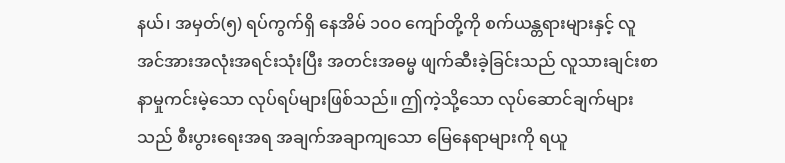နယ်၊ အမှတ်(၅) ရပ်ကွက်ရှိ နေအိမ် ၁၀၀ ကျော်တို့ကို စက်ယန္တရားများနှင့် လူအင်အားအလုံးအရင်းသုံးပြီး အတင်းအဓမ္မ ဖျက်ဆီးခဲ့ခြင်းသည် လူသားချင်းစာနာမှုကင်းမဲ့သော လုပ်ရပ်များဖြစ်သည်။ ဤကဲ့သို့သော လုပ်ဆောင်ချက်များသည် စီးပွားရေးအရ အချက်အချာကျသော မြေနေရာများကို ရယူ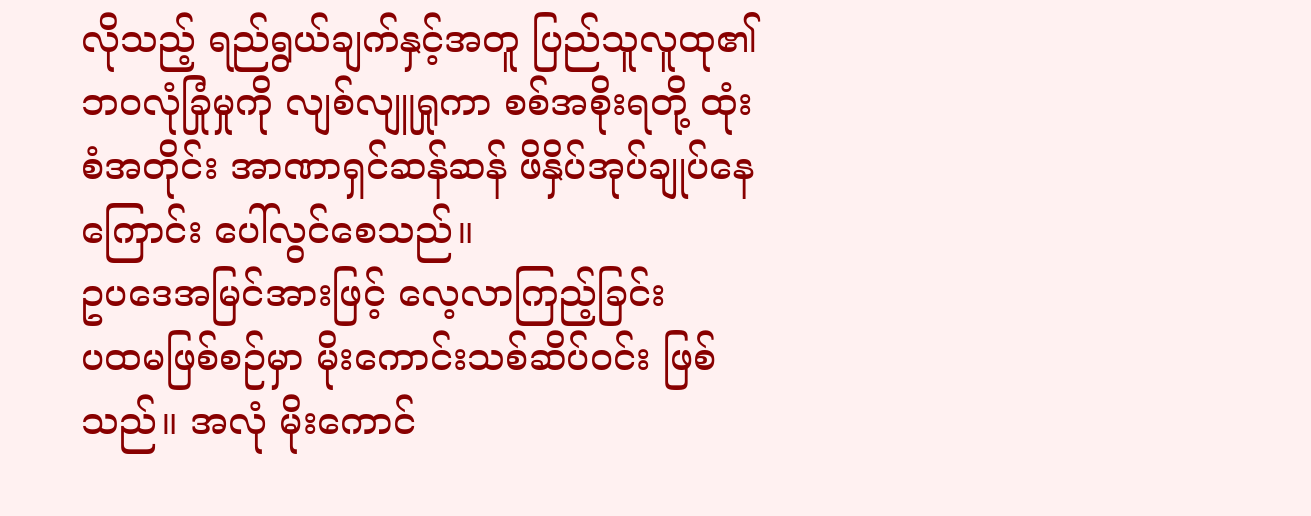လိုသည့် ရည်ရွယ်ချက်နှင့်အတူ ပြည်သူလူထု၏ ဘဝလုံခြုံမှုကို လျစ်လျူရှုကာ စစ်အစိုးရတို့ ထုံးစံအတိုင်း အာဏာရှင်ဆန်ဆန် ဖိနှိပ်အုပ်ချုပ်နေကြောင်း ပေါ်လွင်စေသည်။
ဥပဒေအမြင်အားဖြင့် လေ့လာကြည့်ခြင်း
ပထမဖြစ်စဉ်မှာ မိုးကောင်းသစ်ဆိပ်ဝင်း ဖြစ်သည်။ အလုံ မိုးကောင်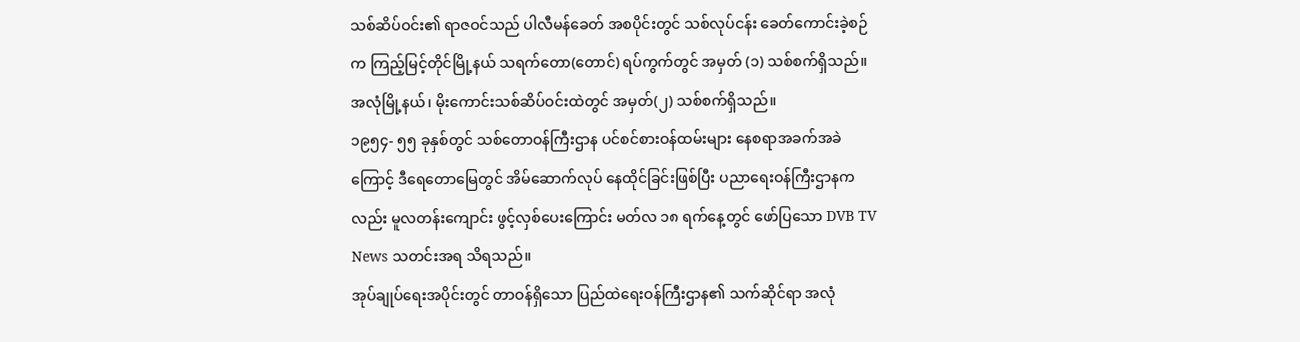သစ်ဆိပ်ဝင်း၏ ရာဇဝင်သည် ပါလီမန်ခေတ် အစပိုင်းတွင် သစ်လုပ်ငန်း ခေတ်ကောင်းခဲ့စဉ်က ကြည့်မြင့်တိုင်မြို့နယ် သရက်တော(တောင်) ရပ်ကွက်တွင် အမှတ် (၁) သစ်စက်ရှိသည်။ အလုံမြို့နယ်၊ မိုးကောင်းသစ်ဆိပ်ဝင်းထဲတွင် အမှတ်(၂) သစ်စက်ရှိသည်။
၁၉၅၄- ၅၅ ခုနှစ်တွင် သစ်တောဝန်ကြီးဌာန ပင်စင်စားဝန်ထမ်းများ နေစရာအခက်အခဲကြောင့် ဒီရေတောမြေတွင် အိမ်ဆောက်လုပ် နေထိုင်ခြင်းဖြစ်ပြီး ပညာရေးဝန်ကြီးဌာနကလည်း မူလတန်းကျောင်း ဖွင့်လှစ်ပေးကြောင်း မတ်လ ၁၈ ရက်နေ့တွင် ဖော်ပြသော DVB TV News သတင်းအရ သိရသည်။
အုပ်ချုပ်ရေးအပိုင်းတွင် တာဝန်ရှိသော ပြည်ထဲရေးဝန်ကြီးဌာန၏ သက်ဆိုင်ရာ အလုံ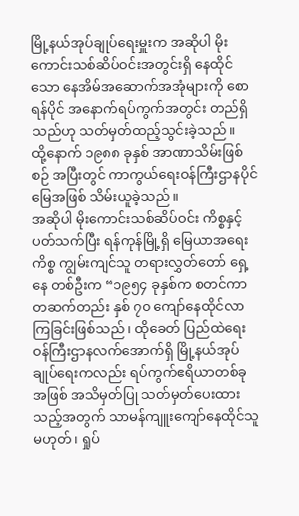မြို့နယ်အုပ်ချုပ်ရေးမှူးက အဆိုပါ မိုးကောင်းသစ်ဆိပ်ဝင်းအတွင်းရှိ နေထိုင်သော နေအိမ်အဆောက်အအုံများကို စောရန်ပိုင် အနောက်ရပ်ကွက်အတွင်း တည်ရှိသည်ဟု သတ်မှတ်ထည့်သွင်းခဲ့သည်။
ထို့နောက် ၁၉၈၈ ခုနှစ် အာဏာသိမ်းဖြစ်စဉ် အပြီးတွင် ကာကွယ်ရေးဝန်ကြီးဌာနပိုင်မြေအဖြစ် သိမ်းယူခဲ့သည်။
အဆိုပါ မိုးကောင်းသစ်ဆိပ်ဝင်း ကိစ္စနှင့် ပတ်သက်ပြီး ရန်ကုန်မြို့ရှိ မြေယာအရေးကိစ္စ ကျွမ်းကျင်သူ တရားလွှတ်တော် ရှေ့နေ တစ်ဦးက “၁၉၅၄ ခုနှစ်က စတင်ကာ တဆက်တည်း နှစ် ၇၀ ကျော်နေထိုင်လာကြခြင်းဖြစ်သည်၊ ထိုခေတ် ပြည်ထဲရေးဝန်ကြီးဌာနလက်အောက်ရှိ မြို့နယ်အုပ်ချုပ်ရေးကလည်း ရပ်ကွက်ဧရိယာတစ်ခုအဖြစ် အသိမှတ်ပြု သတ်မှတ်ပေးထားသည့်အတွက် သာမန်ကျူးကျော်နေထိုင်သူ မဟုတ်၊ ရှုပ်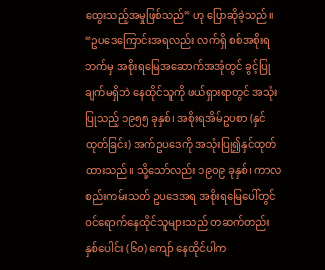ထွေးသည့်အမှုဖြစ်သည်” ဟု ပြောဆိုခဲ့သည်။
“ဥပဒေကြောင်းအရလည်း လက်ရှိ စစ်အစိုးရဘက်မှ အစိုးရမြေအဆောက်အအုံတွင် ခွင့်ပြုချက်မရှိဘဲ နေထိုင်သူကို ဖယ်ရှားရာတွင် အသုံးပြုသည့် ၁၉၅၅ ခုနှစ်၊ အစိုးရအိမ်ဥပစာ (နှင်ထုတ်ခြင်း) အက်ဥပဒေကို အသုံးပြု၍နှင်ထုတ်ထားသည်။ သို့သော်လည်း ၁၉၀၉ ခုနှစ်၊ ကာလစည်းကမ်းသတ် ဥပဒေအရ အစိုးရမြေပေါ်တွင် ဝင်ရောက်နေထိုင်သူများသည် တဆက်တည်း နှစ်ပေါင်း (၆၀) ကျော် နေထိုင်ပါက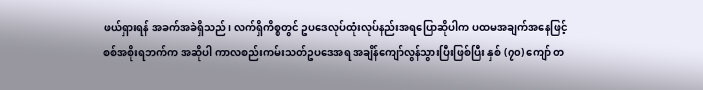ဖယ်ရှားရန် အခက်အခဲရှိသည်၊ လက်ရှိကိစ္စတွင် ဥပဒေလုပ်ထုံးလုပ်နည်းအရပြောဆိုပါက ပထမအချက်အနေဖြင့် စစ်အစိုးရဘက်က အဆိုပါ ကာလစည်းကမ်းသတ်ဥပဒေအရ အချိန်ကျော်လွန်သွားပြီးဖြစ်ပြီး နှစ် (၇၀) ကျော် တ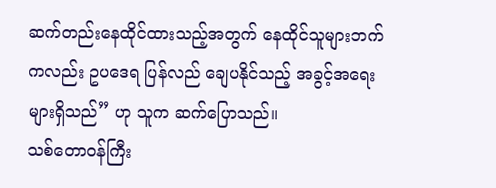ဆက်တည်းနေထိုင်ထားသည့်အတွက် နေထိုင်သူများဘက်ကလည်း ဥပဒေရ ပြန်လည် ချေပနိုင်သည့် အခွင့်အရေးများရှိသည်” ဟု သူက ဆက်ပြောသည်။
သစ်တောဝန်ကြီး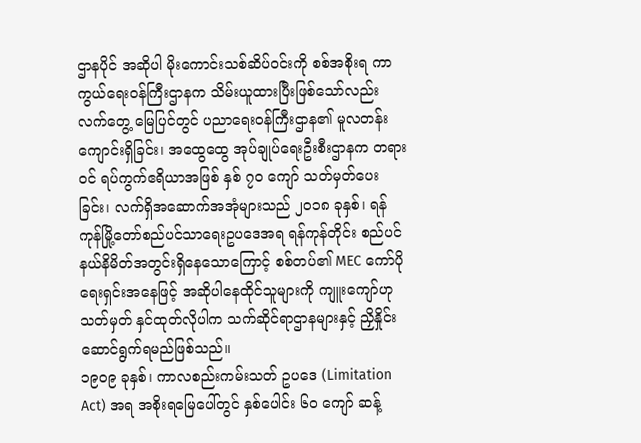ဌာနပိုင် အဆိုပါ မိုးကောင်းသစ်ဆိပ်ဝင်းကို စစ်အစိုးရ ကာကွယ်ရေးဝန်ကြီးဌာနက သိမ်းယူထားပြီးဖြစ်သော်လည်း လက်တွေ့ မြေပြင်တွင် ပညာရေးဝန်ကြီးဌာန၏ မူလတန်းကျောင်းရှိခြင်း၊ အထွေထွေ အုပ်ချုပ်ရေးဦးစီးဌာနက တရားဝင် ရပ်ကွက်ဧရိယာအဖြစ် နှစ် ၇၀ ကျော် သတ်မှတ်ပေးခြင်း၊ လက်ရှိအဆောက်အအုံများသည် ၂၀၁၈ ခုနှစ်၊ ရန်ကုန်မြို့တော်စည်ပင်သာရေးဥပဒေအရ ရန်ကုန်တိုင်း စည်ပင် နယ်နိမိတ်အတွင်းရှိနေသောကြောင့် စစ်တပ်၏ MEC ကော်ပိုရေးရှင်းအနေဖြင့် အဆိုပါနေထိုင်သူများကို ကျူးကျော်ဟု သတ်မှတ် နှင်ထုတ်လိုပါက သက်ဆိုင်ရာဌာနများနှင့် ညှိနှိုင်း ဆောင်ရွက်ရမည်ဖြစ်သည်။
၁၉၀၉ ခုနှစ်၊ ကာလစည်းကမ်းသတ် ဥပဒေ (Limitation Act) အရ အစိုးရမြေပေါ်တွင် နှစ်ပေါင်း ၆၀ ကျော် ဆန့်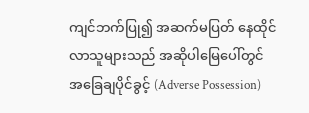ကျင်ဘက်ပြု၍ အဆက်မပြတ် နေထိုင်လာသူများသည် အဆိုပါမြေပေါ်တွင် အခြေချပိုင်ခွင့် (Adverse Possession)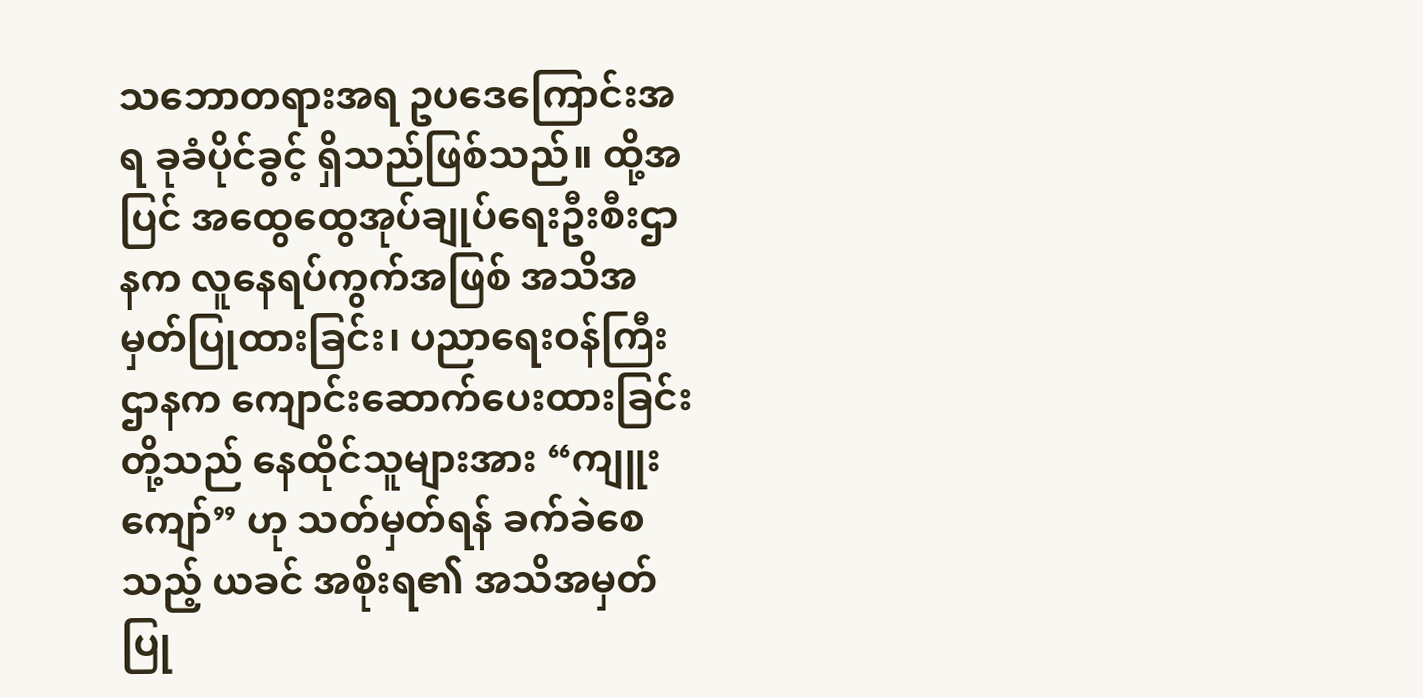သဘောတရားအရ ဥပဒေကြောင်းအရ ခုခံပိုင်ခွင့် ရှိသည်ဖြစ်သည်။ ထို့အပြင် အထွေထွေအုပ်ချုပ်ရေးဦးစီးဌာနက လူနေရပ်ကွက်အဖြစ် အသိအမှတ်ပြုထားခြင်း၊ ပညာရေးဝန်ကြီးဌာနက ကျောင်းဆောက်ပေးထားခြင်းတို့သည် နေထိုင်သူများအား “ကျူးကျော်” ဟု သတ်မှတ်ရန် ခက်ခဲစေသည့် ယခင် အစိုးရ၏ အသိအမှတ်ပြု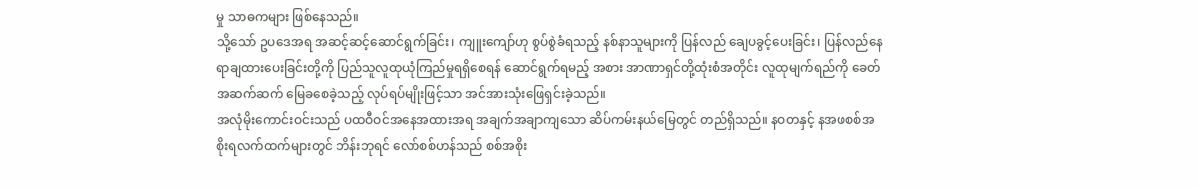မှု သာဓကများ ဖြစ်နေသည်။
သို့သော် ဥပဒေအရ အဆင့်ဆင့်ဆောင်ရွက်ခြင်း၊ ကျူးကျော်ဟု စွပ်စွဲခံရသည့် နစ်နာသူများကို ပြန်လည် ချေပခွင့်ပေးခြင်း၊ ပြန်လည်နေရာချထားပေးခြင်းတို့ကို ပြည်သူလူထုယုံကြည်မှုရရှိစေရန် ဆောင်ရွက်ရမည့် အစား အာဏာရှင်တို့ထုံးစံအတိုင်း လူထုမျက်ရည်ကို ခေတ်အဆက်ဆက် မြေခစေခဲ့သည့် လုပ်ရပ်မျိုးဖြင့်သာ အင်အားသုံးဖြေရှင်းခဲ့သည်။
အလုံမိုးကောင်းဝင်းသည် ပထဝီဝင်အနေအထားအရ အချက်အချာကျသော ဆိပ်ကမ်းနယ်မြေတွင် တည်ရှိသည်။ နဝတနှင့် နအဖစစ်အစိုးရလက်ထက်များတွင် ဘိန်းဘုရင် လော်စစ်ဟန်သည် စစ်အစိုး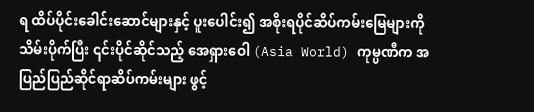ရ ထိပ်ပိုင်းခေါင်းဆောင်များနှင့် ပူးပေါင်း၍ အစိုးရပိုင်ဆိပ်ကမ်းမြေများကို သိမ်းပိုက်ပြီး ၎င်းပိုင်ဆိုင်သည့် အေရှားဝေါ (Asia World) ကုမ္ပဏီက အပြည်ပြည်ဆိုင်ရာဆိပ်ကမ်းများ ဖွင့်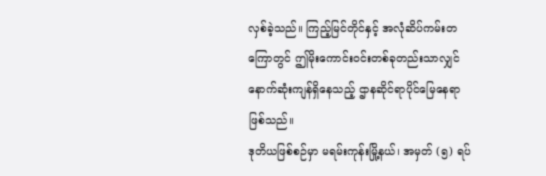လှစ်ခဲ့သည်။ ကြည့်မြင်တိုင်နှင့် အလုံဆိပ်ကမ်းတကြောတွင် ဤမိုးကောင်းဝင်းတစ်ခုတည်းသာလျှင် နောက်ဆုံးကျန်ရှိနေသည့် ဌာနဆိုင်ရာပိုင်မြေနေရာ ဖြစ်သည်။
ဒုတိယဖြစ်စဉ်မှာ မရမ်းကုန်းမြို့နယ်၊ အမှတ် (၅) ရပ်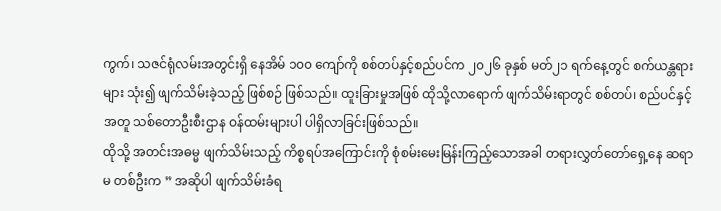ကွက်၊ သဇင်ရုံလမ်းအတွင်းရှိ နေအိမ် ၁၀၀ ကျော်ကို စစ်တပ်နှင့်စည်ပင်က ၂၀၂၆ ခုနှစ် မတ်၂၁ ရက်နေ့တွင် စက်ယန္တရားများ သုံး၍ ဖျက်သိမ်းခဲ့သည့် ဖြစ်စဉ် ဖြစ်သည်။ ထူးခြားမှုအဖြစ် ထိုသို့လာရောက် ဖျက်သိမ်းရာတွင် စစ်တပ်၊ စည်ပင်နှင့်အတူ သစ်တောဦးစီးဌာန ဝန်ထမ်းများပါ ပါရှိလာခြင်းဖြစ်သည်။
ထိုသို့ အတင်းအဓမ္မ ဖျက်သိမ်းသည့် ကိစ္စရပ်အကြောင်းကို စုံစမ်းမေးမြန်းကြည့်သောအခါ တရားလွှတ်တော်ရှေ့နေ ဆရာမ တစ်ဦးက ” အဆိုပါ ဖျက်သိမ်းခံရ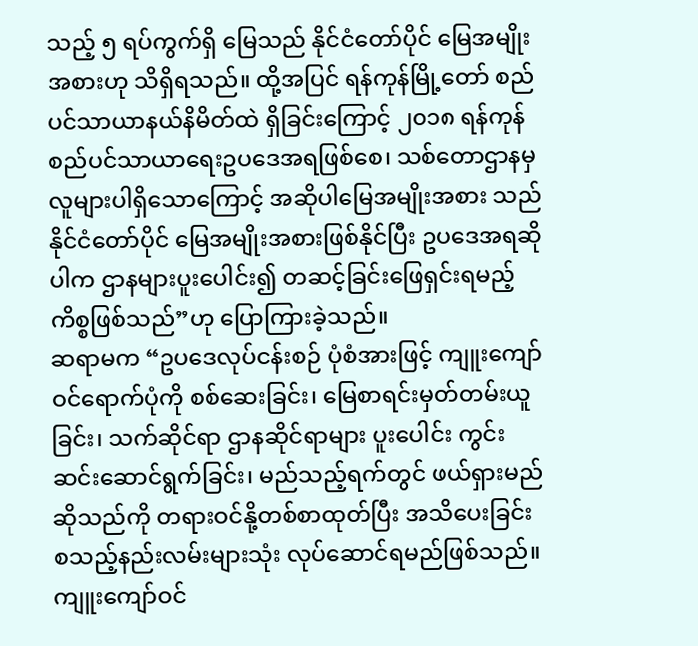သည့် ၅ ရပ်ကွက်ရှိ မြေသည် နိုင်ငံတော်ပိုင် မြေအမျိုးအစားဟု သိရှိရသည်။ ထို့အပြင် ရန်ကုန်မြို့တော် စည်ပင်သာယာနယ်နိမိတ်ထဲ ရှိခြင်းကြောင့် ၂၀၁၈ ရန်ကုန် စည်ပင်သာယာရေးဥပဒေအရဖြစ်စေ၊ သစ်တောဌာနမှ လူများပါရှိသောကြောင့် အဆိုပါမြေအမျိုးအစား သည် နိုင်ငံတော်ပိုင် မြေအမျိုးအစားဖြစ်နိုင်ပြီး ဥပဒေအရဆိုပါက ဌာနများပူးပေါင်း၍ တဆင့်ခြင်းဖြေရှင်းရမည့် ကိစ္စဖြစ်သည်”ဟု ပြောကြားခဲ့သည်။
ဆရာမက “ဥပဒေလုပ်ငန်းစဉ် ပုံစံအားဖြင့် ကျူးကျော်ဝင်ရောက်ပုံကို စစ်ဆေးခြင်း၊ မြေစာရင်းမှတ်တမ်းယူခြင်း၊ သက်ဆိုင်ရာ ဌာနဆိုင်ရာများ ပူးပေါင်း ကွင်းဆင်းဆောင်ရွက်ခြင်း၊ မည်သည့်ရက်တွင် ဖယ်ရှားမည်ဆိုသည်ကို တရားဝင်နို့တစ်စာထုတ်ပြီး အသိပေးခြင်း စသည့်နည်းလမ်းများသုံး လုပ်ဆောင်ရမည်ဖြစ်သည်။ ကျူးကျော်ဝင်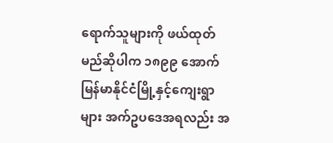ရောက်သူများကို ဖယ်ထုတ်မည်ဆိုပါက ၁၈၉၉ အောက်မြန်မာနိုင်ငံမြို့နှင့်ကျေးရွာများ အက်ဥပဒေအရလည်း အ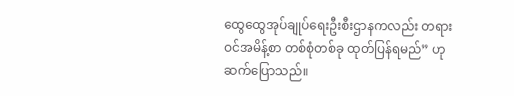ထွေထွေအုပ်ချုပ်ရေးဦးစီးဌာနကလည်း တရားဝင်အမိန့်စာ တစ်စုံတစ်ခု ထုတ်ပြန်ရမည်” ဟု ဆက်ပြောသည်။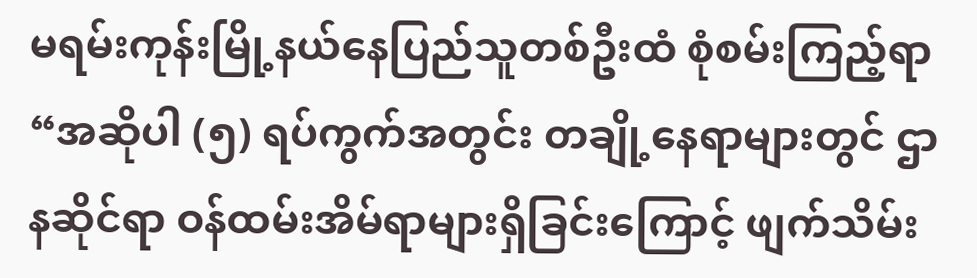မရမ်းကုန်းမြို့နယ်နေပြည်သူတစ်ဦးထံ စုံစမ်းကြည့်ရာ “အဆိုပါ (၅) ရပ်ကွက်အတွင်း တချို့နေရာများတွင် ဌာနဆိုင်ရာ ဝန်ထမ်းအိမ်ရာများရှိခြင်းကြောင့် ဖျက်သိမ်း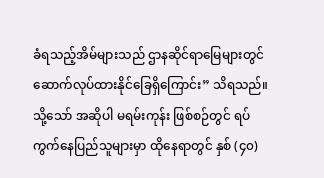ခံရသည့်အိမ်များသည် ဌာနဆိုင်ရာမြေများတွင် ဆောက်လုပ်ထားနိုင်ခြေရှိကြောင်း” သိရသည်။
သို့သော် အဆိုပါ မရမ်းကုန်း ဖြစ်စဉ်တွင် ရပ်ကွက်နေပြည်သူများမှာ ထိုနေရာတွင် နှစ် (၄၀)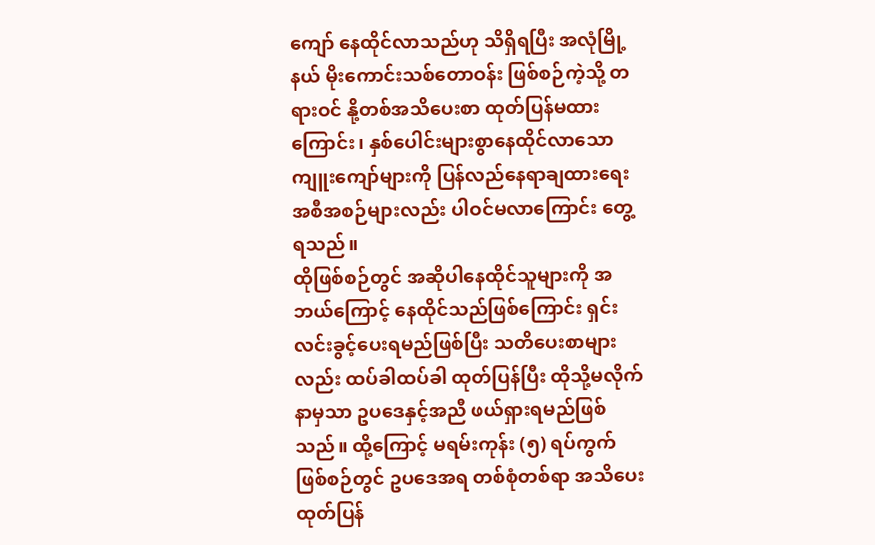ကျော် နေထိုင်လာသည်ဟု သိရှိရပြီး အလုံမြို့နယ် မိုးကောင်းသစ်တောဝန်း ဖြစ်စဉ်ကဲ့သို့ တရားဝင် နို့တစ်အသိပေးစာ ထုတ်ပြန်မထားကြောင်း၊ နှစ်ပေါင်းများစွာနေထိုင်လာသော ကျူးကျော်များကို ပြန်လည်နေရာချထားရေး အစီအစဉ်များလည်း ပါဝင်မလာကြောင်း တွေ့ရသည်။
ထိုဖြစ်စဉ်တွင် အဆိုပါနေထိုင်သူများကို အဘယ်ကြောင့် နေထိုင်သည်ဖြစ်ကြောင်း ရှင်းလင်းခွင့်ပေးရမည်ဖြစ်ပြီး သတိပေးစာများလည်း ထပ်ခါထပ်ခါ ထုတ်ပြန်ပြီး ထိုသို့မလိုက်နာမှသာ ဥပဒေနှင့်အညီ ဖယ်ရှားရမည်ဖြစ်သည်။ ထို့ကြောင့် မရမ်းကုန်း (၅) ရပ်ကွက် ဖြစ်စဉ်တွင် ဥပဒေအရ တစ်စုံတစ်ရာ အသိပေးထုတ်ပြန်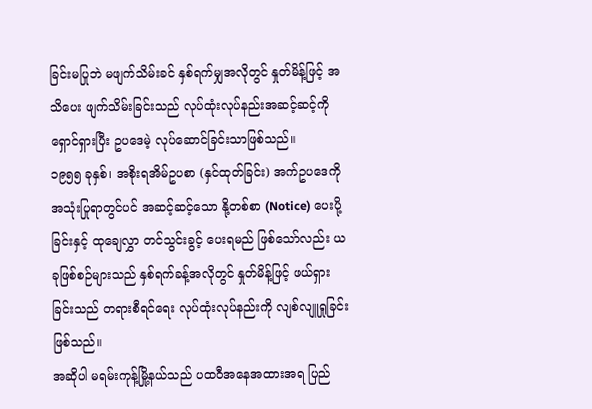ခြင်းမပြုဘဲ မဖျက်သိမ်းခင် နှစ်ရက်မျှအလိုတွင် နှုတ်မိန့်ဖြင့် အသိပေး ဖျက်သိမ်းခြင်းသည် လုပ်ထုံးလုပ်နည်းအဆင့်ဆင့်ကို ရှောင်ရှားပြီး ဥပဒေမဲ့ လုပ်ဆောင်ခြင်းသာဖြစ်သည်။
၁၉၅၅ ခုနှစ်၊ အစိုးရအိမ်ဥပစာ (နှင်ထုတ်ခြင်း) အက်ဥပဒေကို အသုံးပြုရာတွင်ပင် အဆင့်ဆင့်သော နို့တစ်စာ (Notice) ပေးပို့ခြင်းနှင့် ထုချေလွှာ တင်သွင်းခွင့် ပေးရမည် ဖြစ်သော်လည်း ယခုဖြစ်စဉ်များသည် နှစ်ရက်ခန့်အလိုတွင် နှုတ်မိန့်ဖြင့် ဖယ်ရှားခြင်းသည် တရားစီရင်ရေး လုပ်ထုံးလုပ်နည်းကို လျစ်လျူရှုခြင်း ဖြစ်သည်။
အဆိုပါ မရမ်းကုန့်မြို့နယ်သည် ပထဝီအနေအထားအရ ပြည်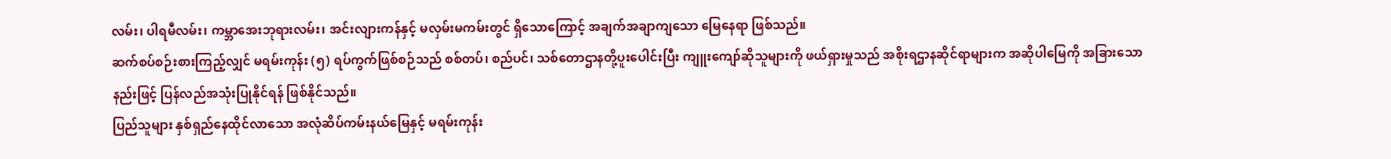လမ်း၊ ပါရမီလမ်း၊ ကမ္ဘာအေးဘုရားလမ်း၊ အင်းလျားကန်နှင့် မလှမ်းမကမ်းတွင် ရှိသောကြောင့် အချက်အချာကျသော မြေနေရာ ဖြစ်သည်။
ဆက်စပ်စဉ်းစားကြည့်လျှင် မရမ်းကုန်း (၅) ရပ်ကွက်ဖြစ်စဉ်သည် စစ်တပ်၊ စည်ပင်၊ သစ်တောဌာနတို့ပူးပေါင်းပြီး ကျူးကျော်ဆိုသူများကို ဖယ်ရှားမှုသည် အစိုးရဌာနဆိုင်ရာများက အဆိုပါမြေကို အခြားသောနည်းဖြင့် ပြန်လည်အသုံးပြုနိုင်ရန် ဖြစ်နိုင်သည်။
ပြည်သူများ နှစ်ရှည်နေထိုင်လာသော အလုံဆိပ်ကမ်းနယ်မြေနှင့် မရမ်းကုန်း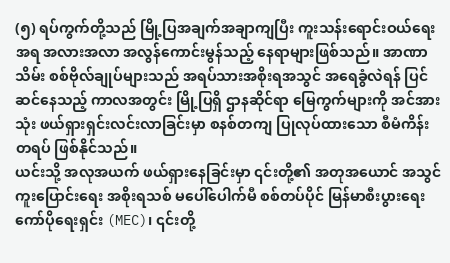(၅) ရပ်ကွက်တို့သည် မြို့ပြအချက်အချာကျပြီး ကူးသန်းရောင်းဝယ်ရေးအရ အလားအလာ အလွန်ကောင်းမွန်သည့် နေရာများဖြစ်သည်။ အာဏာသိမ်း စစ်ဗိုလ်ချုပ်များသည် အရပ်သားအစိုးရအသွင် အရေခွံလဲရန် ပြင်ဆင်နေသည့် ကာလအတွင်း မြို့ပြရှိ ဌာနဆိုင်ရာ မြေကွက်များကို အင်အားသုံး ဖယ်ရှားရှင်းလင်းလာခြင်းမှာ စနစ်တကျ ပြုလုပ်ထားသော စီမံကိန်း တရပ် ဖြစ်နိုင်သည်။
ယင်းသို့ အလုအယက် ဖယ်ရှားနေခြင်းမှာ ၎င်းတို့၏ အတုအယောင် အသွင်ကူးပြောင်းရေး အစိုးရသစ် မပေါ်ပေါက်မီ စစ်တပ်ပိုင် မြန်မာစီးပွားရေး ကော်ပိုရေးရှင်း (MEC)၊ ၎င်းတို့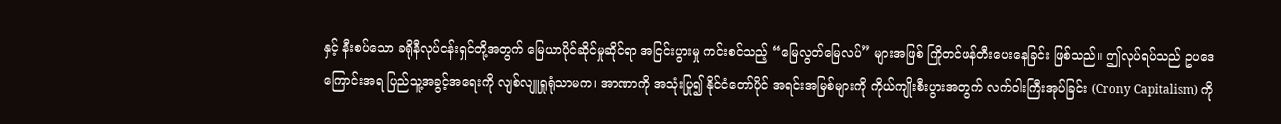နှင့် နီးစပ်သော ခရိုနီလုပ်ငန်းရှင်တို့အတွက် မြေယာပိုင်ဆိုင်မှုဆိုင်ရာ အငြင်းပွားမှု ကင်းစင်သည့် “မြေလွတ်မြေလပ်” များအဖြစ် ကြိုတင်ဖန်တီးပေးနေခြင်း ဖြစ်သည်။ ဤလုပ်ရပ်သည် ဥပဒေကြောင်းအရ ပြည်သူ့အခွင့်အရေးကို လျစ်လျူရှုရုံသာမက၊ အာဏာကို အသုံးပြု၍ နိုင်ငံတော်ပိုင် အရင်းအမြစ်များကို ကိုယ်ကျိုးစီးပွားအတွက် လက်ဝါးကြီးအုပ်ခြင်း (Crony Capitalism) ကို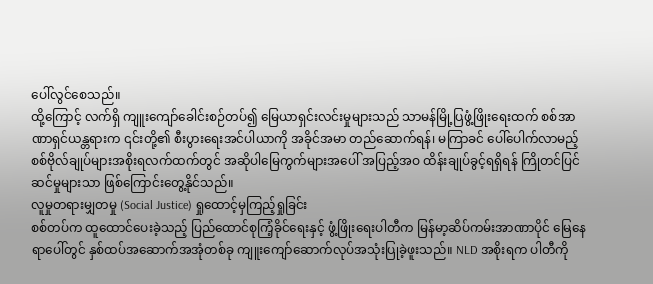ပေါ်လွင်စေသည်။
ထို့ကြောင့် လက်ရှိ ကျူးကျော်ခေါင်းစဉ်တပ်၍ မြေယာရှင်းလင်းမှုများသည် သာမန်မြို့ပြဖွံ့ဖြိုးရေးထက် စစ်အာဏာရှင်ယန္တရားက ၎င်းတို့၏ စီးပွားရေးအင်ပါယာကို အခိုင်အမာ တည်ဆောက်ရန်၊ မကြာခင် ပေါ်ပေါက်လာမည့် စစ်ဗိုလ်ချုပ်များအစိုးရလက်ထက်တွင် အဆိုပါမြေကွက်များအပေါ် အပြည့်အဝ ထိန်းချုပ်ခွင့်ရရှိရန် ကြိုတင်ပြင်ဆင်မှုများသာ ဖြစ်ကြောင်းတွေ့နိုင်သည်။
လူမှုတရားမျှတမှု (Social Justice) ရှုထောင့်မှကြည့်ရှုခြင်း
စစ်တပ်က ထူထောင်ပေးခဲ့သည့် ပြည်ထောင်စုကြံ့ခိုင်ရေးနှင့် ဖွံ့ဖြိုးရေးပါတီက မြန်မာ့ဆိပ်ကမ်းအာဏာပိုင် မြေနေရာပေါ်တွင် နှစ်ထပ်အဆောက်အအုံတစ်ခု ကျူးကျော်ဆောက်လုပ်အသုံးပြုခဲ့ဖူးသည်။ NLD အစိုးရက ပါတီကို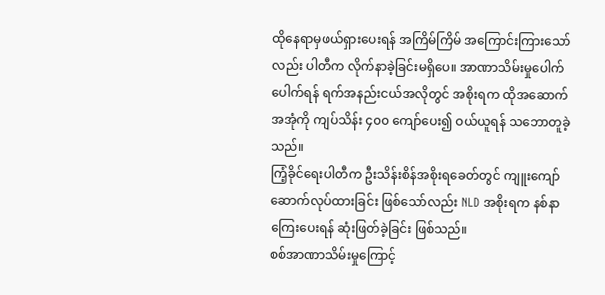ထိုနေရာမှဖယ်ရှားပေးရန် အကြိမ်ကြိမ် အကြောင်းကြားသော်လည်း ပါတီက လိုက်နာခဲ့ခြင်းမရှိပေ။ အာဏာသိမ်းမှုပေါက်ပေါက်ရန် ရက်အနည်းငယ်အလိုတွင် အစိုးရက ထိုအဆောက်အအုံကို ကျပ်သိန်း ၄၀၀ ကျော်ပေး၍ ဝယ်ယူရန် သဘောတူခဲ့သည်။
ကြံ့ခိုင်ရေးပါတီက ဦးသိန်းစိန်အစိုးရခေတ်တွင် ကျူးကျော်ဆောက်လုပ်ထားခြင်း ဖြစ်သော်လည်း NLD အစိုးရက နစ်နာကြေးပေးရန် ဆုံးဖြတ်ခဲ့ခြင်း ဖြစ်သည်။
စစ်အာဏာသိမ်းမှုကြောင့်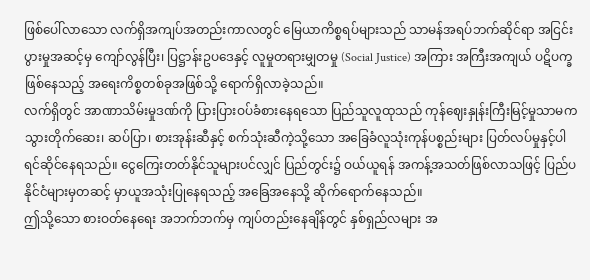ဖြစ်ပေါ်လာသော လက်ရှိအကျပ်အတည်းကာလတွင် မြေယာကိစ္စရပ်များသည် သာမန်အရပ်ဘက်ဆိုင်ရာ အငြင်းပွားမှုအဆင့်မှ ကျော်လွန်ပြီး၊ ပြဋ္ဌာန်းဥပဒေနှင့် လူမှုတရားမျှတမှု (Social Justice) အကြား အကြီးအကျယ် ပဋိပက္ခဖြစ်နေသည့် အရေးကိစ္စတစ်ခုအဖြစ်သို့ ရောက်ရှိလာခဲ့သည်။
လက်ရှိတွင် အာဏာသိမ်းမှုဒဏ်ကို ပြားပြားဝပ်ခံစားနေရသော ပြည်သူလူထုသည် ကုန်ဈေးနှုန်းကြီးမြင့်မှုသာမက သွားတိုက်ဆေး၊ ဆပ်ပြာ၊ စားအုန်းဆီနှင့် စက်သုံးဆီကဲ့သို့သော အခြေခံလူသုံးကုန်ပစ္စည်းများ ပြတ်လပ်မှုနှင့်ပါ ရင်ဆိုင်နေရသည်။ ငွေကြေးတတ်နိုင်သူများပင်လျှင် ပြည်တွင်း၌ ဝယ်ယူရန် အကန့်အသတ်ဖြစ်လာသဖြင့် ပြည်ပနိုင်ငံများမှတဆင့် မှာယူအသုံးပြုနေရသည့် အခြေအနေသို့ ဆိုက်ရောက်နေသည်။
ဤသို့သော စားဝတ်နေရေး အဘက်ဘက်မှ ကျပ်တည်းနေချိန်တွင် နှစ်ရှည်လများ အ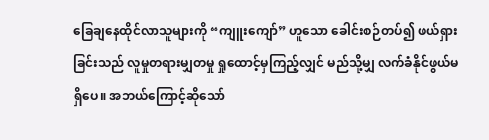ခြေချနေထိုင်လာသူများကို “ကျူးကျော်” ဟူသော ခေါင်းစဉ်တပ်၍ ဖယ်ရှားခြင်းသည် လူမှုတရားမျှတမှု ရှုထောင့်မှကြည့်လျှင် မည်သို့မျှ လက်ခံနိုင်ဖွယ်မရှိပေ။ အဘယ်ကြောင့်ဆိုသော်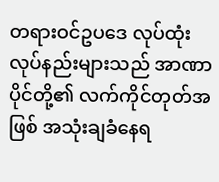တရားဝင်ဥပဒေ လုပ်ထုံးလုပ်နည်းများသည် အာဏာပိုင်တို့၏ လက်ကိုင်တုတ်အဖြစ် အသုံးချခံနေရ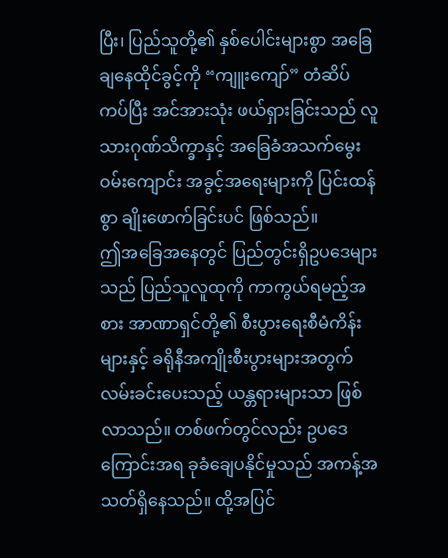ပြီး၊ ပြည်သူတို့၏ နှစ်ပေါင်းများစွာ အခြေချနေထိုင်ခွင့်ကို “ကျူးကျော်” တံဆိပ်ကပ်ပြီး အင်အားသုံး ဖယ်ရှားခြင်းသည် လူသားဂုဏ်သိက္ခာနှင့် အခြေခံအသက်မွေးဝမ်းကျောင်း အခွင့်အရေးများကို ပြင်းထန်စွာ ချိုးဖောက်ခြင်းပင် ဖြစ်သည်။
ဤအခြေအနေတွင် ပြည်တွင်းရှိဥပဒေများသည် ပြည်သူလူထုကို ကာကွယ်ရမည့်အစား အာဏာရှင်တို့၏ စီးပွားရေးစီမံကိန်းများနှင့် ခရိုနီအကျိုးစီးပွားများအတွက် လမ်းခင်းပေးသည့် ယန္တရားများသာ ဖြစ်လာသည်။ တစ်ဖက်တွင်လည်း ဥပဒေကြောင်းအရ ခုခံချေပနိုင်မှုသည် အကန့်အသတ်ရှိနေသည်။ ထို့အပြင်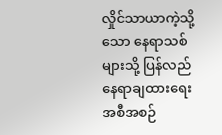လှိုင်သာယာကဲ့သို့သော နေရာသစ်များသို့ ပြန်လည်နေရာချထားရေး အစီအစဉ်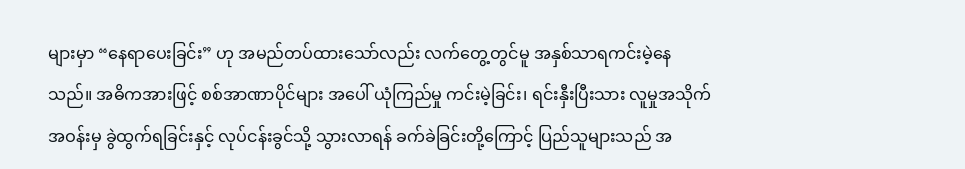များမှာ “နေရာပေးခြင်း” ဟု အမည်တပ်ထားသော်လည်း လက်တွေ့တွင်မူ အနှစ်သာရကင်းမဲ့နေသည်။ အဓိကအားဖြင့် စစ်အာဏာပိုင်များ အပေါ် ယုံကြည်မှု ကင်းမဲ့ခြင်း၊ ရင်းနှီးပြီးသား လူမှုအသိုက်အဝန်းမှ ခွဲထွက်ရခြင်းနှင့် လုပ်ငန်းခွင်သို့ သွားလာရန် ခက်ခဲခြင်းတို့ကြောင့် ပြည်သူများသည် အ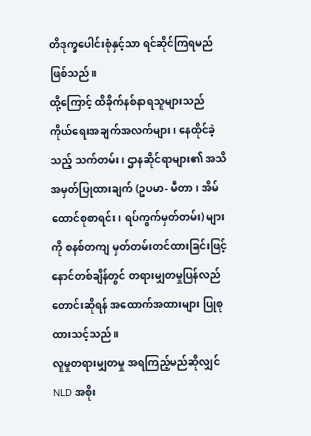တိဒုက္ခပေါင်းစုံနှင့်သာ ရင်ဆိုင်ကြရမည် ဖြစ်သည်။
ထို့ကြောင့် ထိခိုက်နစ်နာရသူများသည် ကိုယ်ရေးအချက်အလက်များ၊ နေထိုင်ခဲ့သည့် သက်တမ်း၊ ဌာနဆိုင်ရာများ၏ အသိအမှတ်ပြုထားချက် (ဥပမာ- မီတာ၊ အိမ်ထောင်စုစာရင်း၊ ရပ်ကွက်မှတ်တမ်း) များကို စနစ်တကျ မှတ်တမ်းတင်ထားခြင်းဖြင့် နောင်တစ်ချိန်တွင် တရားမျှတမှုပြန်လည်တောင်းဆိုရန် အထောက်အထားများ ပြုစုထားသင့်သည်။
လူမှုတရားမျှတမှု အရကြည့်မည်ဆိုလျှင် NLD အစိုး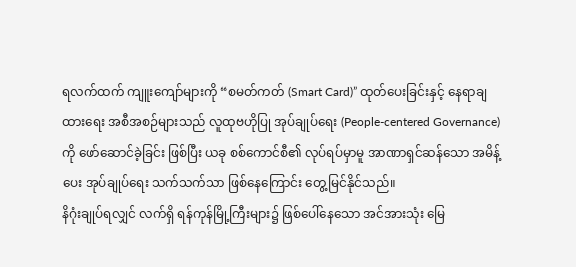ရလက်ထက် ကျူးကျော်များကို “စမတ်ကတ် (Smart Card)” ထုတ်ပေးခြင်းနှင့် နေရာချထားရေး အစီအစဉ်များသည် လူထုဗဟိုပြု အုပ်ချုပ်ရေး (People-centered Governance) ကို ဖော်ဆောင်ခဲ့ခြင်း ဖြစ်ပြီး ယခု စစ်ကောင်စီ၏ လုပ်ရပ်မှာမူ အာဏာရှင်ဆန်သော အမိန့်ပေး အုပ်ချုပ်ရေး သက်သက်သာ ဖြစ်နေကြောင်း တွေ့မြင်နိုင်သည်။
နိဂုံးချုပ်ရလျှင် လက်ရှိ ရန်ကုန်မြို့ကြီးများ၌ ဖြစ်ပေါ်နေသော အင်အားသုံး မြေ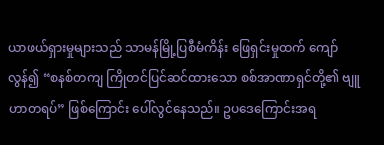ယာဖယ်ရှားမှုများသည် သာမန်မြို့ပြစီမံကိန်း ဖြေရှင်းမှုထက် ကျော်လွန်၍ “စနစ်တကျ ကြိုတင်ပြင်ဆင်ထားသော စစ်အာဏာရှင်တို့၏ ဗျူဟာတရပ်” ဖြစ်ကြောင်း ပေါ်လွင်နေသည်။ ဥပဒေကြောင်းအရ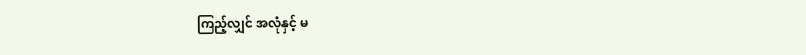ကြည့်လျှင် အလုံနှင့် မ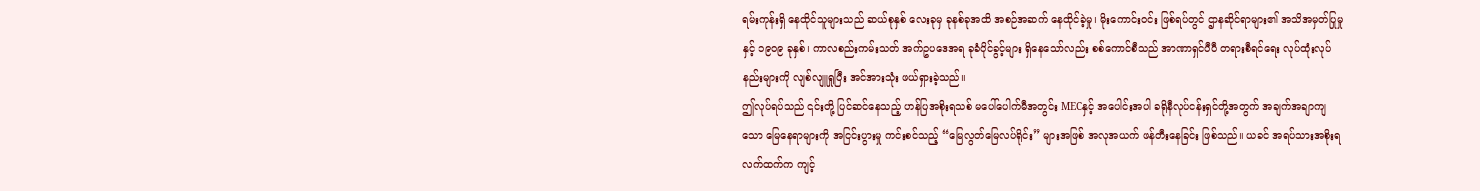ရမ်းကုန်းရှိ နေထိုင်သူများသည် ဆယ်စုနှစ် လေးခုမှ ခုနစ်ခုအထိ အစဉ်အဆက် နေထိုင်ခဲ့မှု၊ မိုးကောင်းဝင်း ဖြစ်ရပ်တွင် ဌာနဆိုင်ရာများ၏ အသိအမှတ်ပြုမှုနှင့် ၁၉၀၉ ခုနှစ်၊ ကာလစည်းကမ်းသတ် အက်ဥပဒေအရ ခုခံပိုင်ခွင့်များ ရှိနေသော်လည်း စစ်ကောင်စီသည် အာဏာရှင်ပီပီ တရားစီရင်ရေး လုပ်ထုံးလုပ်နည်းများကို လျစ်လျူရှုပြီး အင်အားသုံး ဖယ်ရှားခဲ့သည်။
ဤလုပ်ရပ်သည် ၎င်းတို့ ပြင်ဆင်နေသည့် ဟန်ပြအစိုးရသစ် မပေါ်ပေါက်မီအတွင်း MECနှင့် အပေါင်းအပါ ခရိုနီလုပ်ငန်းရှင်တို့အတွက် အချက်အချာကျသော မြေနေရာများကို အငြင်းပွားမှု ကင်းစင်သည့် “မြေလွတ်မြေလပ်ရိုင်း” များအဖြစ် အလုအယက် ဖန်တီးနေခြင်း ဖြစ်သည်။ ယခင် အရပ်သားအစိုးရလက်ထက်က ကျင့်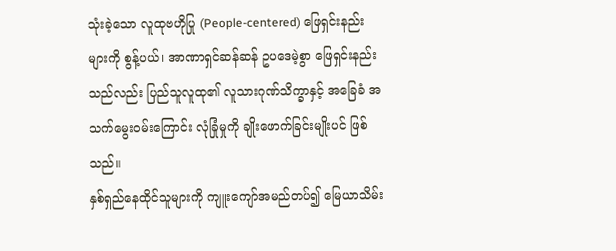သုံးခဲ့သော လူထုဗဟိုပြု (People-centered) ဖြေရှင်းနည်းများကို စွန့်ပယ်၊ အာဏာရှင်ဆန်ဆန် ဥပဒေမဲ့စွာ ဖြေရှင်းနည်းသည်လည်း ပြည်သူလူထု၏ လူသားဂုဏ်သိက္ခာနှင့် အခြေခံ အသက်မွေးဝမ်းကြောင်း လုံခြုံမှုကို ချိုးဖောက်ခြင်းမျိုးပင် ဖြစ်သည်။
နှစ်ရှည်နေထိုင်သူများကို ကျူးကျော်အမည်တပ်၍ မြေယာသိမ်း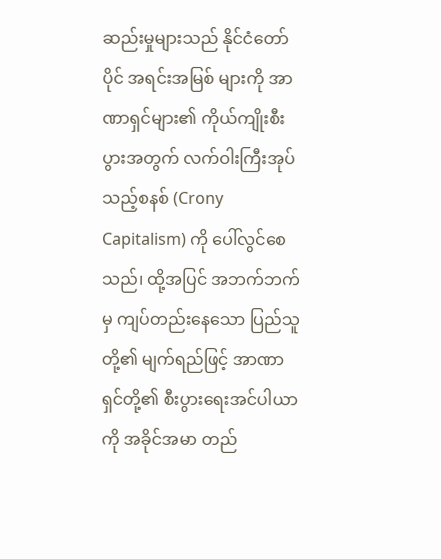ဆည်းမှုများသည် နိုင်ငံတော်ပိုင် အရင်းအမြစ် များကို အာဏာရှင်များ၏ ကိုယ်ကျိုးစီးပွားအတွက် လက်ဝါးကြီးအုပ်သည့်စနစ် (Crony Capitalism) ကို ပေါ်လွင်စေသည်၊ ထို့အပြင် အဘက်ဘက်မှ ကျပ်တည်းနေသော ပြည်သူတို့၏ မျက်ရည်ဖြင့် အာဏာရှင်တို့၏ စီးပွားရေးအင်ပါယာကို အခိုင်အမာ တည်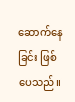ဆောက်နေခြင်း ဖြစ်ပေသည်။